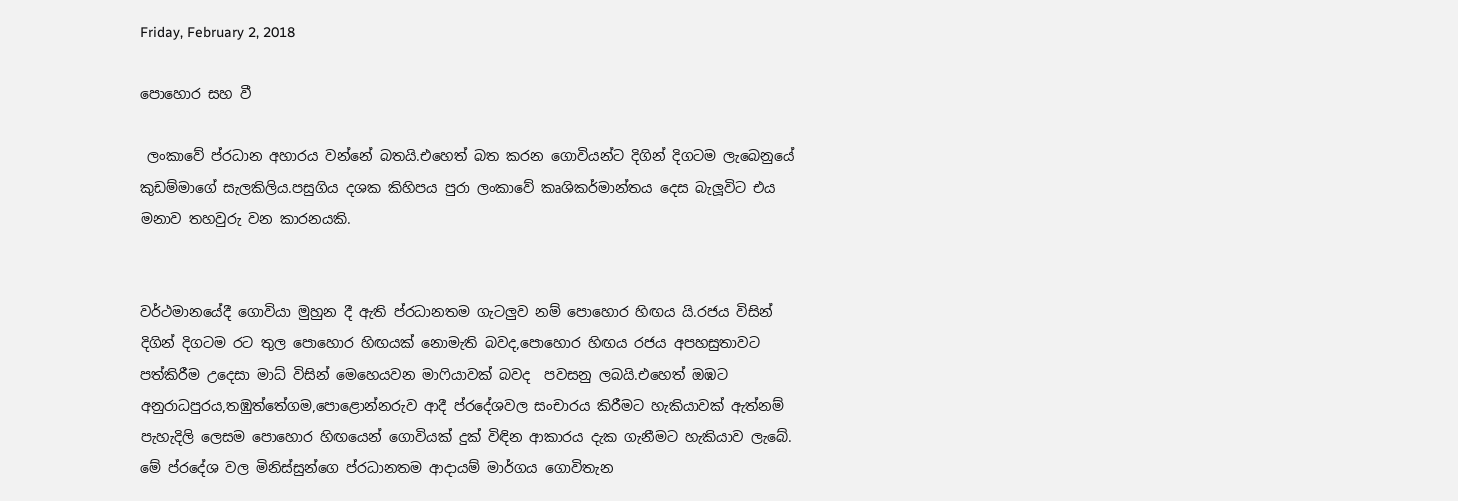Friday, February 2, 2018

පොහොර සහ වී

 ලංකාවේ ප්රධාන අහාරය වන්නේ බතයි.එහෙත් බත කරන ගොවියන්ට දිගින් දිගටම ලැබෙනුයේ කුඩම්මාගේ සැලකිලිය.පසුගිය දශක කිහිපය පුරා ලංකාවේ කෘශිකර්මාන්තය දෙස බැලූවිට එය මනාව තහවුරු වන කාරනයකි.


වර්ථමානයේදී ගොවියා මුහුන දී ඇති ප්රධානතම ගැටලුව නම් පොහොර හිඟය යි.රජය විසින් දිගින් දිගටම රට තුල පොහොර හිඟයක් නොමැති බවද,පොහොර හිඟය රජය අපහසුතාවට පත්කිරීම උදෙසා මාධ් විසින් මෙහෙයවන මාෆියාවක් බවද  පවසනු ලබයි.එහෙත් ඔඹට අනුරාධපුරය,තඹුත්තේගම,පොළොන්නරුව ආදී ප්රදේශවල සංචාරය කිරීමට හැකියාවක් ඇත්නම් පැහැදිලි ලෙසම පොහොර හිඟයෙන් ගොවියක් දුක් විඳින ආකාරය දැක ගැනීමට හැකියාව ලැබේ. මේ ප්රදේශ වල මිනිස්සුන්ගෙ ප්රධානතම ආදායම් මාර්ගය ගොවිතැන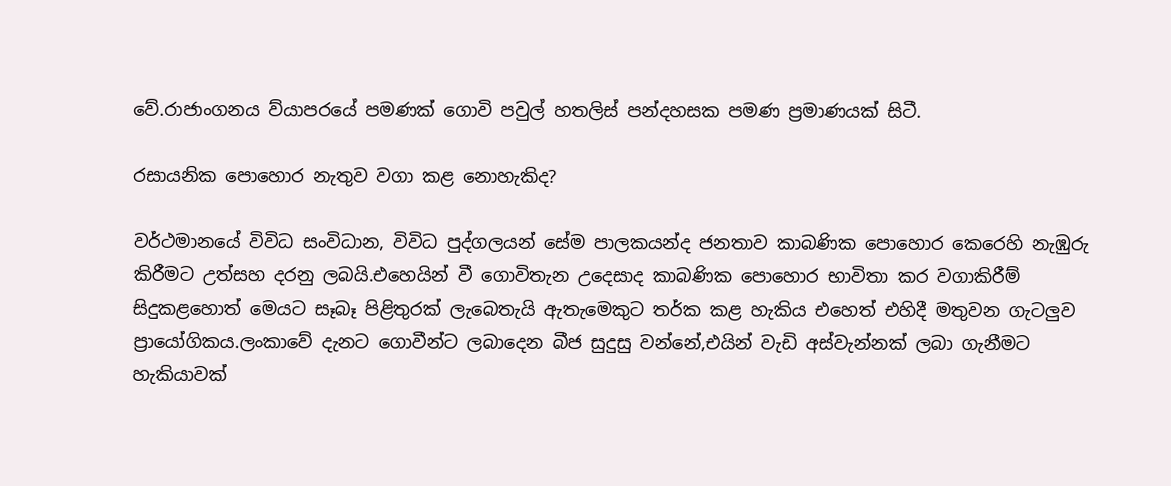වේ.රාජාංගනය ව්යාපරයේ පමණක් ගොවි පවුල් හතලිස් පන්දහසක පමණ ප්‍රමාණයක් සිටී.

රසායනික පොහොර නැතුව වගා කළ නොහැකිද?

වර්ථමානයේ විවිධ සංවිධාන, විවිධ පුද්ගලයන් සේම පාලකයන්ද ජනතාව කාබණික පොහොර කෙරෙහි නැඹුරු කිරීමට උත්සහ දරනු ලබයි.එහෙයින් වී ගොවිතැන උදෙසාද කාබණික පොහොර භාවිතා කර වගාකිරීම් සිදුකළහොත් මෙයට සෑබෑ පිළිතුරක් ලැබෙතැයි ඇතැමෙකුට තර්ක කළ හැකිය එහෙත් එහිදී මතුවන ගැටලුව ප්‍රායෝගිකය.ලංකාවේ දැනට ගොවීන්ට ලබාදෙන බීජ සුදුසු වන්නේ,එයින් වැඩි අස්වැන්නක් ලබා ගැනීමට හැකියාවක්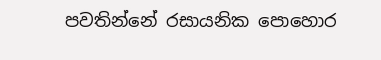පවතින්නේ රසායනික පොහොර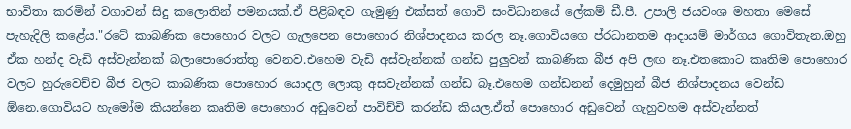භාවිතා කරමින් වගාවන් සිදු කලොතින් පමනයක්.ඒ පිළිබඳව ගැමුණු එක්සත් ගොවි සංවිධානයේ ලේකම් ඩී.පී. උපාලි ජයවංශ මහතා මෙසේ පැහැදිලි කළේය."රටේ කාබණික පොහොර වලට ගැලපෙන පොහොර නිශ්පාදනය කරල නෑ.ගොවියගෙ ප්රධානතම ආදායම් මාර්ගය ගොවිතැන.ඔහු ඒක හන්ද වැඩි අස්වැන්නක් බලාපොරොත්තු වෙනව.එහෙම වැඩි අස්වැන්නක් ගන්ඩ පුලුවන් කාබණික බීජ අපි ලඟ නෑ.එතකොට කෘතිම පොහොර වලට හුරුවෙච්ච බීජ වලට කාබණික පොහොර යොදල ලොකු අසවැන්නක් ගන්ඩ බෑ.එහෙම ගන්ඩනන් දෙමුහුන් බීජ නිශ්පාදනය වෙන්ඩ ඕනෙ.ගොවියට හැමෝම කියන්නෙ කෘතිම පොහොර අඩුවෙන් පාවිච්චි කරන්ඩ කියල.ඒත් පොහොර අඩුවෙන් ගැහුවහම අස්වැන්නත්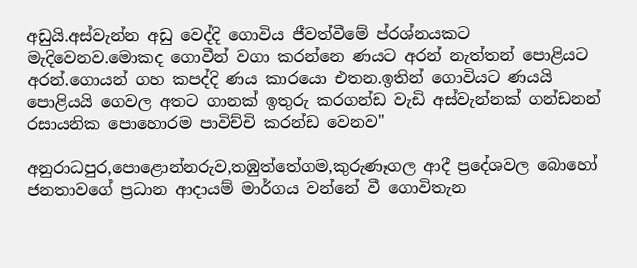අඩුයි.අස්වැන්න අඩු වෙද්දි ගොවිය ජීවත්වීමේ ප්රශ්නයකට මැදිවෙනව.මොකද ගොවීන් වගා කරන්නෙ ණයට අරන් නැත්තන් පොළියට අරන්.ගොයන් ගහ කපද්දි ණය කාරයො එතන.ඉතින් ගොවියට ණයයි පොළියයි ගෙවල අතට ගානක් ඉතුරු කරගන්ඩ වැඩි අස්වැන්නක් ගන්ඩනන් රසායනික පොහොරම පාවිච්චි කරන්ඩ වෙනව"

අනුරාධපුර,පොළොන්නරුව,තඹුත්තේගම,කුරුණෑගල ආදී ප්‍රදේශවල බොහෝ ජනතාවගේ ප්‍රධාන ආදායම් මාර්ගය වන්නේ වී ගොවිතැන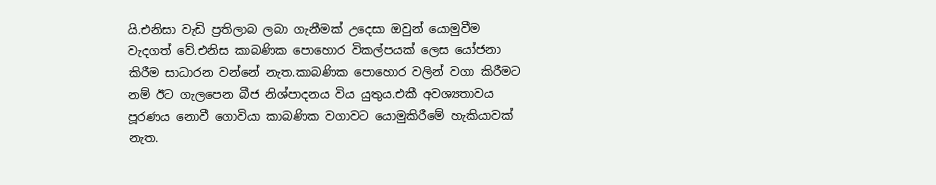යි.එනිසා වැඩි ප්‍රතිලාබ ලබා ගැනීමක් උදෙසා ඔවුන් යොමුවීම වැදගත් වේ.එනිස කාබණික පොහොර විකල්පයක් ලෙස යෝජනා කිරීම සාධාරන වන්නේ නැත.කාබණික පොහොර වලින් වගා කිරීමට නම් ඊට ගැලපෙන බීජ නිශ්පාදනය විය යුතුය.එකී අවශ්‍යතාවය පූරණය නොවී ගොවියා කාබණික වගාවට යොමුකිරීමේ හැකියාවක් නැත.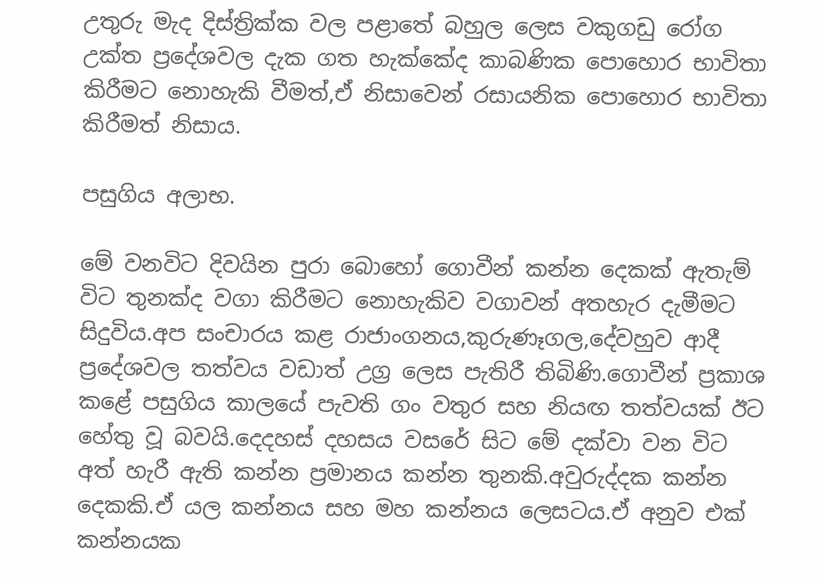උතුරු මැද දිස්ත්‍රික්ක වල පළාතේ බහුල ලෙස වකුගඩු රෝග උක්ත ප්‍රදේශවල දැක ගත හැක්කේද කාබණික පොහොර භාවිතා කිරීමට නොහැකි වීමත්,ඒ නිසාවෙන් රසායනික පොහොර භාවිතා කිරීමත් නිසාය.

පසුගිය අලාභ.

මේ වනවිට දිවයින පුරා බොහෝ ගොවීන් කන්න දෙකක් ඇතැම් විට තුනක්ද වගා කිරීමට නොහැකිව වගාවන් අතහැර දැමීමට සිදුවිය.අප සංචාරය කළ රාජාංගනය,කුරුණෑගල,දේවහුව ආදී ප්‍රදේශවල තත්වය වඩාත් උග්‍ර ලෙස පැතිරී තිබිණි.ගොවීන් ප්‍රකාශ කළේ පසුගිය කාලයේ පැවති ගං වතුර සහ නියඟ තත්වයක් ඊට හේතු වූ බවයි.දෙදහස් දහසය වසරේ සිට මේ දක්වා වන විට අත් හැරී ඇති කන්න ප්‍රමානය කන්න තුනකි.අවුරුද්දක කන්න දෙකකි.ඒ යල කන්නය සහ මහ කන්නය ලෙසටය.ඒ අනුව එක් කන්නයක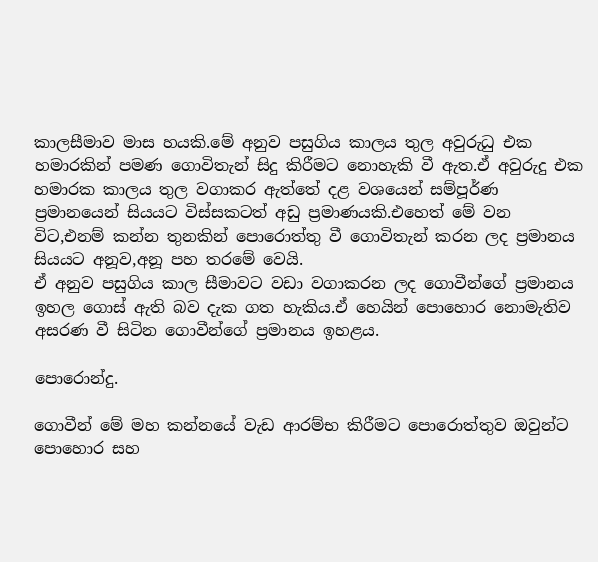කාලසීමාව මාස හයකි.මේ අනුව පසුගිය කාලය තුල අවුරුධු එක හමාරකින් පමණ ගොවිතැන් සිදු කිරීමට නොහැකි වී ඇත.ඒ අවුරුදු එක හමාරක කාලය තුල වගාකර ඇත්තේ දළ වශයෙන් සම්පූර්ණ ප්‍රමානයෙන් සියයට විස්සකටත් අඩු ප්‍රමාණයකි.එහෙත් මේ වන විට,එනම් කන්න තුනකින් පොරොත්තු වී ගොවිතැන් කරන ලද ප්‍රමානය සියයට අනූව,අනූ පහ තරමේ වෙයි.
ඒ අනුව පසුගිය කාල සීමාවට වඩා වගාකරන ලද ගොවීන්ගේ ප්‍රමානය ඉහල ගොස් ඇති බව දැක ගත හැකිය.ඒ හෙයින් පොහොර නොමැතිව අසරණ වී සිටින ගොවීන්ගේ ප්‍රමානය ඉහළය.

පොරොන්දු.

ගොවීන් මේ මහ කන්නයේ වැඩ ආරම්භ කිරීමට පොරොත්තුව ඔවුන්ට පොහොර සහ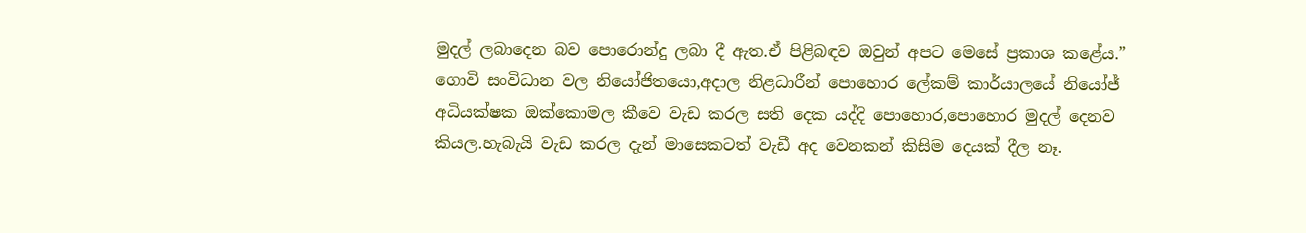මුදල් ලබාදෙන බව පොරොන්දු ලබා දී ඇත.ඒ පිළිබඳව ඔවුන් අපට මෙසේ ප්‍රකාශ කළේය.” ගොවි සංවිධාන වල නියෝජිතයො,අදාල නිළධාරීන් පොහොර ලේකම් කාර්යාලයේ නියෝජ් අධියක්ෂක ඔක්කොමල කීවෙ වැඩ කරල සති දෙක යද්දි පොහොර,පොහොර මුදල් දෙනව කියල.හැබැයි වැඩ කරල දැන් මාසෙකටත් වැඩී අද වෙනකන් කිසිම දෙයක් දීල නෑ.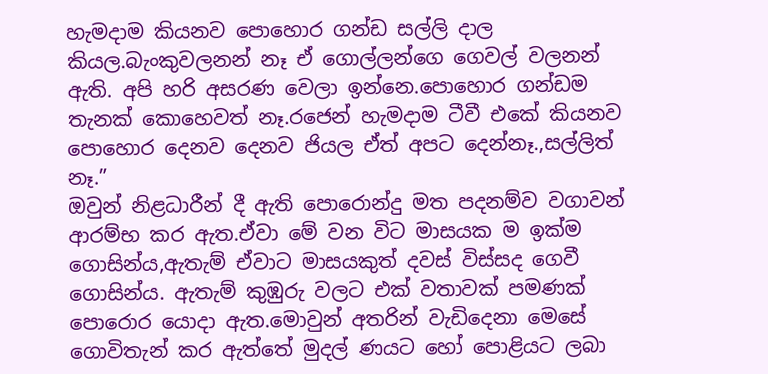හැමදාම කියනව පොහොර ගන්ඩ සල්ලි දාල කියල.බැංකුවලනන් නෑ ඒ ගොල්ලන්ගෙ ගෙවල් වලනන්  ඇති. අපි හරි අසරණ වෙලා ඉන්නෙ.පොහොර ගන්ඩම තැනක් කොහෙවත් නෑ.රජෙන් හැමදාම ටීවී එකේ කියනව පොහොර දෙනව දෙනව ජියල ඒත් අපට දෙන්නෑ.,සල්ලිත් නෑ.”
ඔවුන් නිළධාරීන් දී ඇති පොරොන්දු මත පදනම්ව වගාවන් ආරම්භ කර ඇත.ඒවා මේ වන විට මාසයක ම ඉක්ම ගොසින්ය,ඇතැම් ඒවාට මාසයකුත් දවස් විස්සද ගෙවී ගොසින්ය. ඇතැම් කුඹුරු වලට එක් වතාවක් පමණක් පොරොර යොදා ඇත.මොවුන් අතරින් වැඩිදෙනා මෙසේ ගොවිතැන් කර ඇත්තේ මුදල් ණයට හෝ පොළියට ලබා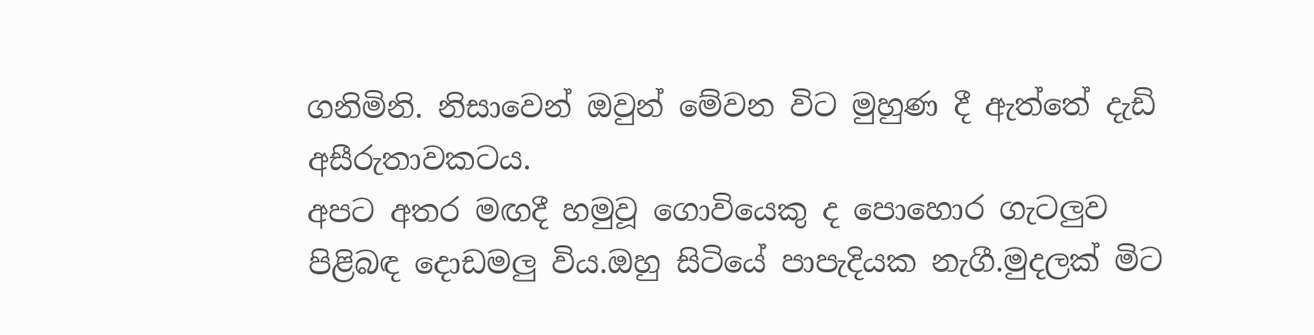ගනිමිනි. නිසාවෙන් ඔවුන් මේවන විට මුහුණ දී ඇත්තේ දැඩි අසීරුතාවකටය.
අපට අතර මඟදී හමුවූ ගොවියෙකු ද පොහොර ගැටලුව පිළිබඳ දොඩමලු විය.ඔහු සිටියේ පාපැදියක නැගී.මුදලක් මිට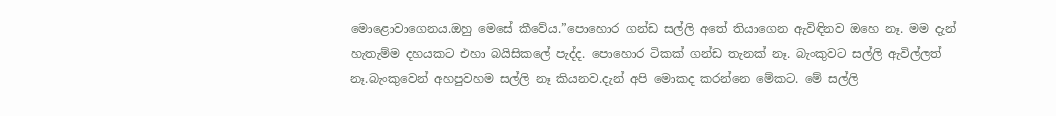මොළොවාගෙනය.ඔහු මෙසේ කීවේය.”පොහොර ගන්ඩ සල්ලි අතේ තියාගෙන ඇවිඳිනව ඔහෙ නෑ. මම දැන් හැතැම්ම දහයකට එහා බයිසිකලේ පැද්ද. පොහොර ටිකක් ගන්ඩ තැනක් නෑ. බැංකුවට සල්ලි ඇවිල්ලත් නෑ.බැංකුවෙන් අහපුවහම සල්ලි නෑ කියනව.දැන් අපි මොකද කරන්නෙ මේකට. මේ සල්ලි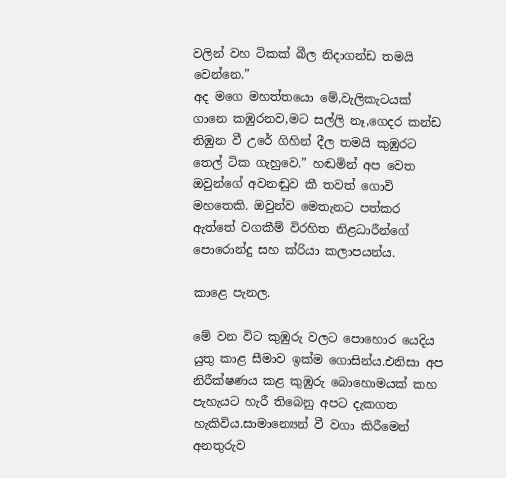වලින් වහ ටිකක් බීල නිදාගන්ඩ තමයි වෙන්නෙ.”
අද මගෙ මහත්තයො මේ,වැලිකැටයක් ගානෙ කඹුරනව,මට සල්ලි නෑ,ගෙදර කන්ඩ තිඹුන වී උරේ ගිහින් දීල තමයි කුඹුරට තෙල් ටික ගැහුවෙ.” හඬමින් අප වෙත ඔවුන්ගේ අවනඬුව කී තවත් ගොවි මහතෙකි. ඔවුන්ව මෙතැනට පත්කර ඇත්තේ වගකීම් විරහිත නිළධාරීන්ගේ පොරොන්දු සහ ක්රියා කලාපයන්ය.

කාළෙ පැනල.

මේ වන විට කුඹුරු වලට පොහොර යෙදිය යුතු කාළ සීමාව ඉක්ම ගොසින්ය.එනිසා අප නිරීක්ෂණය කළ කුඹුරු බොහොමයක් කහ පැහැයට හැරී තිබෙනු අපට දැකගත හැකිවිය.සාමාන්‍යෙන් වී වගා කිරීමෙන් අනතුරුව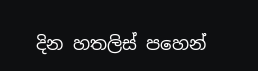දින හතලිස් පහෙන්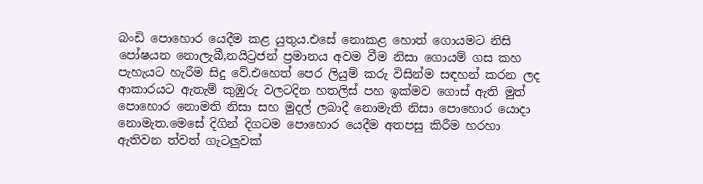බංඩි පොහොර යෙදීම කළ යුතුය.එසේ නොකළ හොත් ගොයමට නිසි පෝෂයන නොලැබී,නයිට්‍රජන් ප්‍රමානය අවම වීම නිසා ගොයම් ගස කහ පැහැයට හැරීම සිදු වේ.එහෙත් පෙර ලියුම් කරු විසින්ම සඳහන් කරන ලද ආකාරයට ඇතැම් කුඹුරු වලටදින හතලිස් පහ ඉක්මව ගොස් ඇති මුත් පොහොර නොමති නිසා සහ මුදල් ලබාදී නොමැති නිසා පොහොර යොදා නොමැත.මෙසේ දිගින් දිගටම පොහොර යෙදීම අතපසු කිරීම හරහා ඇතිවන ත්වත් ගැටලුවක්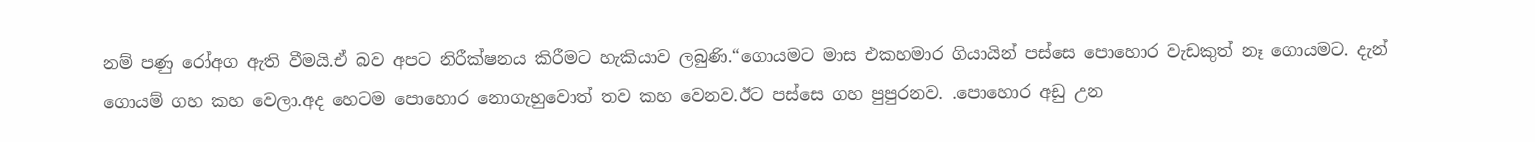නම් පණු රෝඅග ඇති වීමයි.ඒ බව අපට නිරීක්ෂනය කිරීමට හැකියාව ලබුණි.“ගොයමට මාස එකහමාර ගියායින් පස්සෙ පොහොර වැඩකුත් නෑ ගොයමට. දැන් ගොයම් ගහ කහ වෙලා.අද හෙටම පොහොර නොගැහුවොත් තව කහ වෙනව.ඊට පස්සෙ ගහ පුපුරනව. .පොහොර අඩු උන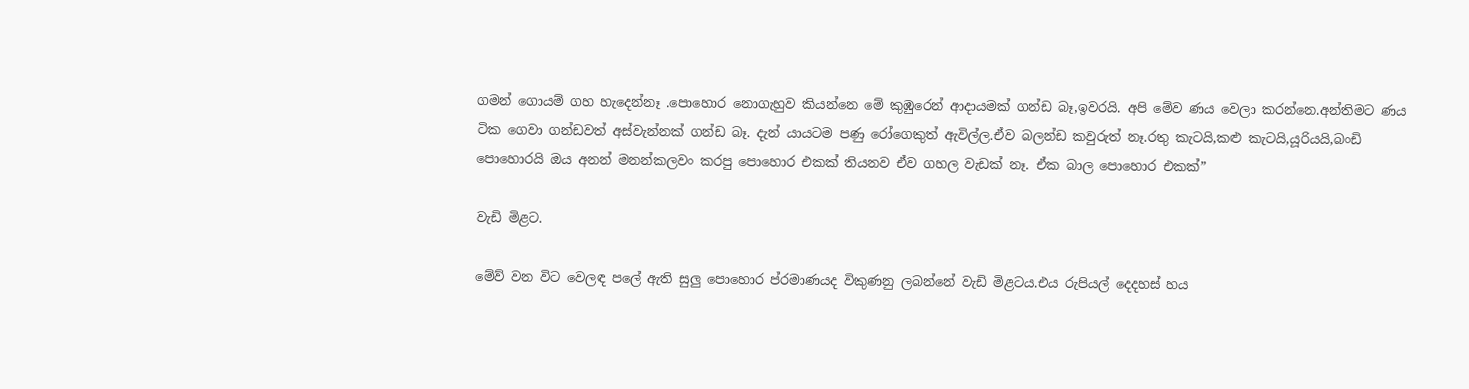ගමන් ගොයම් ගහ හැදෙන්නෑ .පොහොර නොගැහුව කියන්නෙ මේ කුඹුරෙන් ආදායමක් ගන්ඩ බෑ,ඉවරයි. අපි මේව ණය වෙලා කරන්නෙ.අන්තිමට ණය ටික ගෙවා ගන්ඩවත් අස්වැන්නක් ගන්ඩ බෑ. දැන් යායටම පණු රෝගෙකුත් ඇවිල්ල.ඒව බලන්ඩ කවුරුත් නෑ.රතු කැටයි,කළු කැටයි,යූරියයි,බංඩි පොහොරයි ඔය අනන් මනන්කලවං කරපු පොහොර එකක් තියනව ඒව ගහල වැඩක් නෑ. ඒක බාල පොහොර එකක්”

වැඩි මිළට.

මේව් වන විට වෙලඳ පලේ ඇති සුලු පොහොර ප්රමාණයද විකුණනු ලබන්නේ වැඩි මිළටය.එය රුපියල් දෙදහස් හය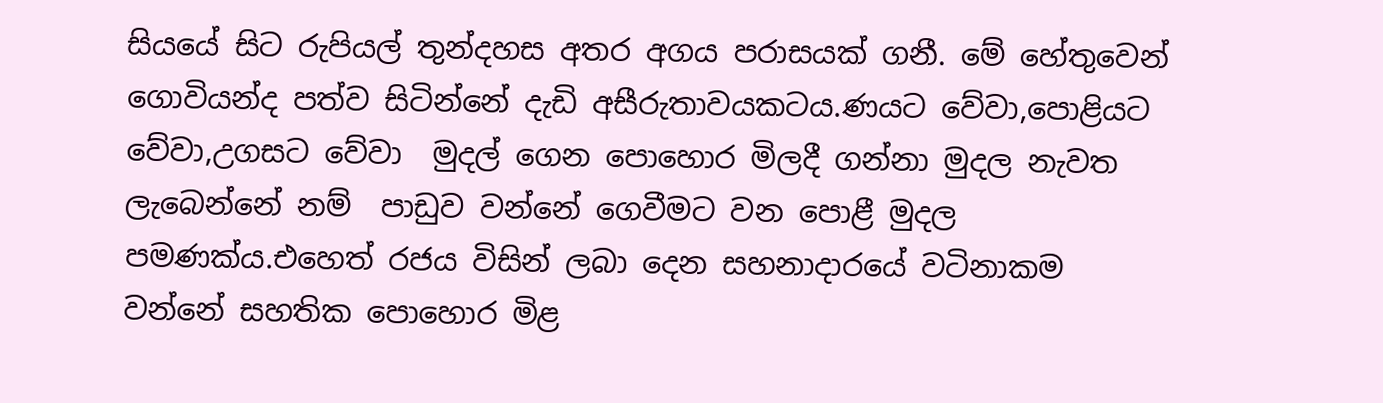සියයේ සිට රුපියල් තුන්දහස අතර අගය පරාසයක් ගනී. මේ හේතුවෙන් ගොවියන්ද පත්ව සිටින්නේ දැඩි අසීරුතාවයකටය.ණයට වේවා,පොළියට වේවා,උගසට වේවා  මුදල් ගෙන පොහොර මිලදී ගන්නා මුදල නැවත ලැබෙන්නේ නම්  පාඩුව වන්නේ ගෙවීමට වන පොළී මුදල පමණක්ය.එහෙත් රජය විසින් ලබා දෙන සහනාදාරයේ වටිනාකම වන්නේ සහතික පොහොර මිළ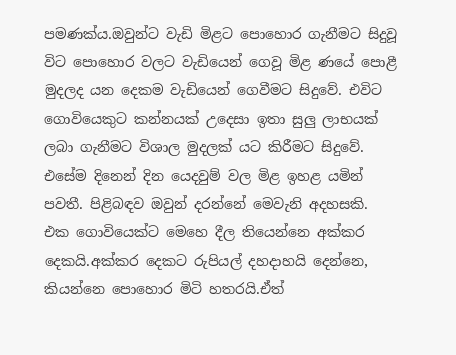පමණක්ය.ඔවුන්ට වැඩි මිළට පොහොර ගැනීමට සිදුවූ විට පොහොර වලට වැඩියෙන් ගෙවූ මිළ ණයේ පොළී මුදලද යන දෙකම වැඩියෙන් ගෙවීමට සිදුවේ. එවිට ගොවියෙකුට කන්නයක් උදෙසා ඉතා සුලු ලාභයක් ලබා ගැනීමට විශාල මුදලක් යට කිරීමට සිදුවේ.
එසේම දිනෙන් දින යෙදවුම් වල මිළ ඉහළ යමින් පවතී. පිළිබඳව ඔවුන් දරන්නේ මෙවැනි අදහසකි.
එක ගොවියෙක්ට මෙහෙ දීල තියෙන්නෙ අක්කර දෙකයි.අක්කර දෙකට රුපියල් දහදාහයි දෙන්නෙ, කියන්නෙ පොහොර මිටි හතරයි.ඒත්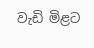වැඩි මිළට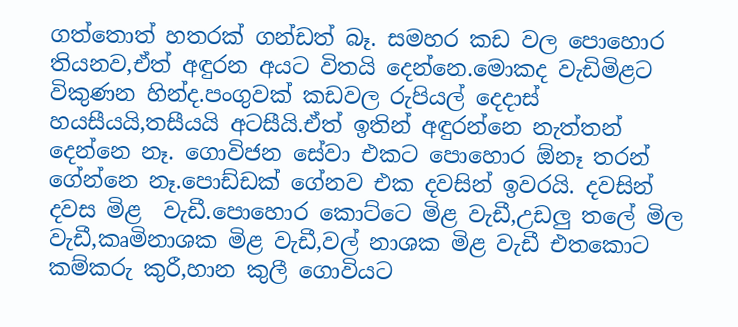ගත්තොත් හතරක් ගන්ඩත් බෑ. සමහර කඩ වල පොහොර තියනව,ඒත් අඳුරන අයට විතයි දෙන්නෙ.මොකද වැඩිමිළට විකුණන හින්ද.පංගුවක් කඩවල රුපියල් දෙදාස් හයසීයයි,තසීයයි අටසීයි.ඒත් ඉතින් අඳුරන්නෙ නැත්තන් දෙන්නෙ නෑ. ගොවිජන සේවා එකට පොහොර ඕනෑ තරන් ගේන්නෙ නෑ.පොඩ්ඩක් ගේනව එක දවසින් ඉවරයි. දවසින් දවස මිළ  වැඩී.පොහොර කොට්ටෙ මිළ වැඩී,උඩලු තලේ මිල වැඩී,කෘමිනාශක මිළ වැඩී,වල් නාශක මිළ වැඩී එතකොට කම්කරු කුරී,හාන කුලී ගොවියට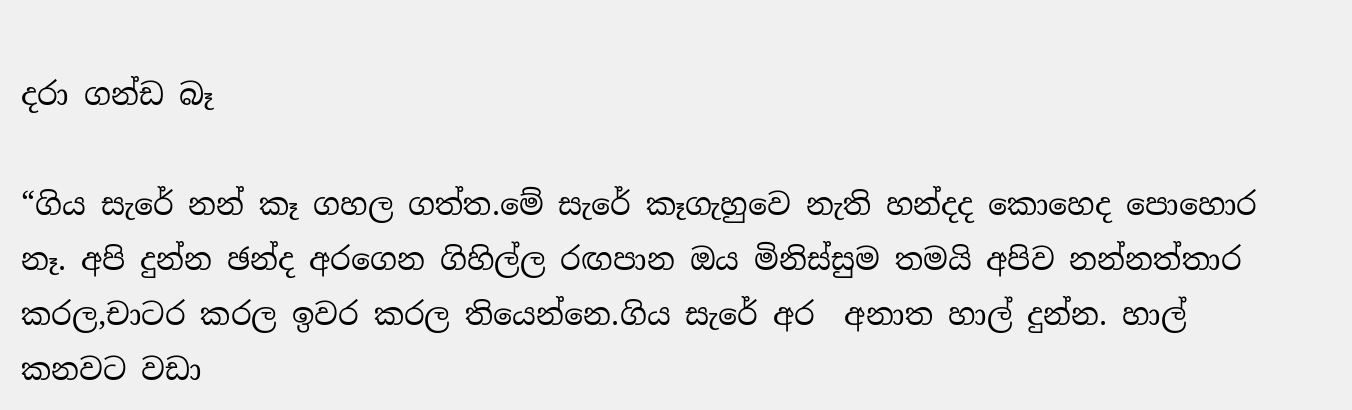දරා ගන්ඩ බෑ

“ගිය සැරේ නන් කෑ ගහල ගත්ත.මේ සැරේ කෑගැහුවෙ නැති හන්දද කොහෙද පොහොර නෑ. අපි දුන්න ඡන්ද අරගෙන ගිහිල්ල රඟපාන ඔය මිනිස්සුම තමයි අපිව නන්නත්තාර කරල,චාටර කරල ඉවර කරල තියෙන්නෙ.ගිය සැරේ අර  අනාත හාල් දුන්න. හාල් කනවට වඩා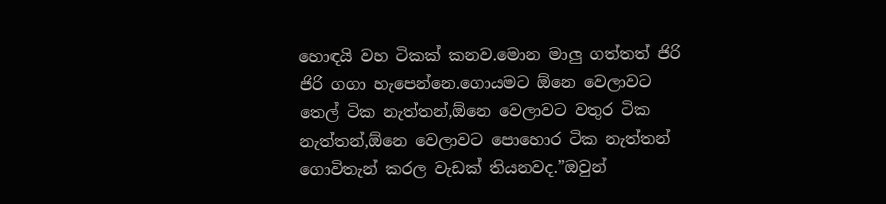හොඳයි වහ ටිකක් කනව.මොන මාලු ගත්තත් ජිරි ජිරි ගගා හැපෙන්නෙ.ගොයමට ඕනෙ වෙලාවට තෙල් ටික නැත්තන්,ඕනෙ වෙලාවට වතුර ටික නැත්තන්,ඕනෙ වෙලාවට පොහොර ටික නැත්තන් ගොවිතැන් කරල වැඩක් තියනවද.”ඔවුන්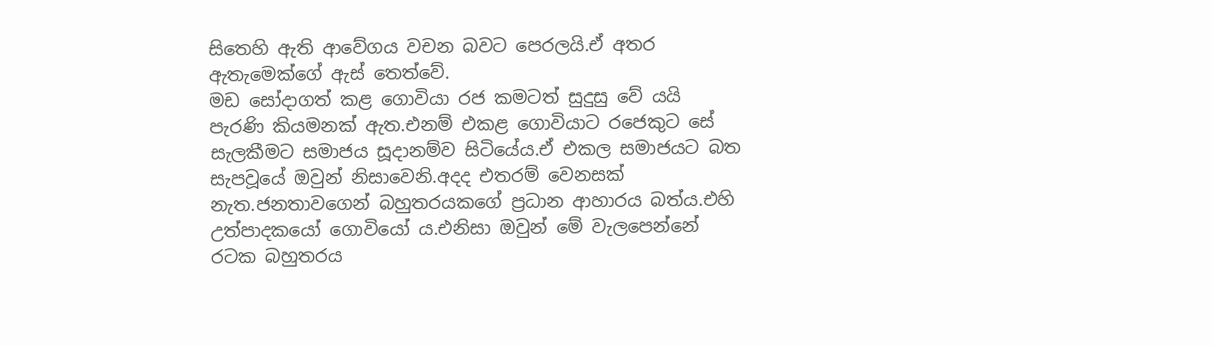සිතෙහි ඇති ආවේගය වචන බවට පෙරලයි.ඒ අතර ඇතැමෙක්ගේ ඇස් තෙත්වේ.
මඩ සෝදාගත් කළ ගොවියා රජ කමටත් සුදුසු වේ යයි පැරණි කියමනක් ඇත.එනම් එකළ ගොවියාට රජෙකුට සේ සැලකීමට සමාජය සූදානම්ව සිටියේය.ඒ එකල සමාජයට බත සැපවූයේ ඔවුන් නිසාවෙනි.අදද එතරම් වෙනසක් නැත.ජනතාවගෙන් බහුතරයකගේ ප්‍රධාන ආහාරය බත්ය.එහි උත්පාදකයෝ ගොවියෝ ය.එනිසා ඔවුන් මේ වැලපෙන්නේ රටක බහුතරය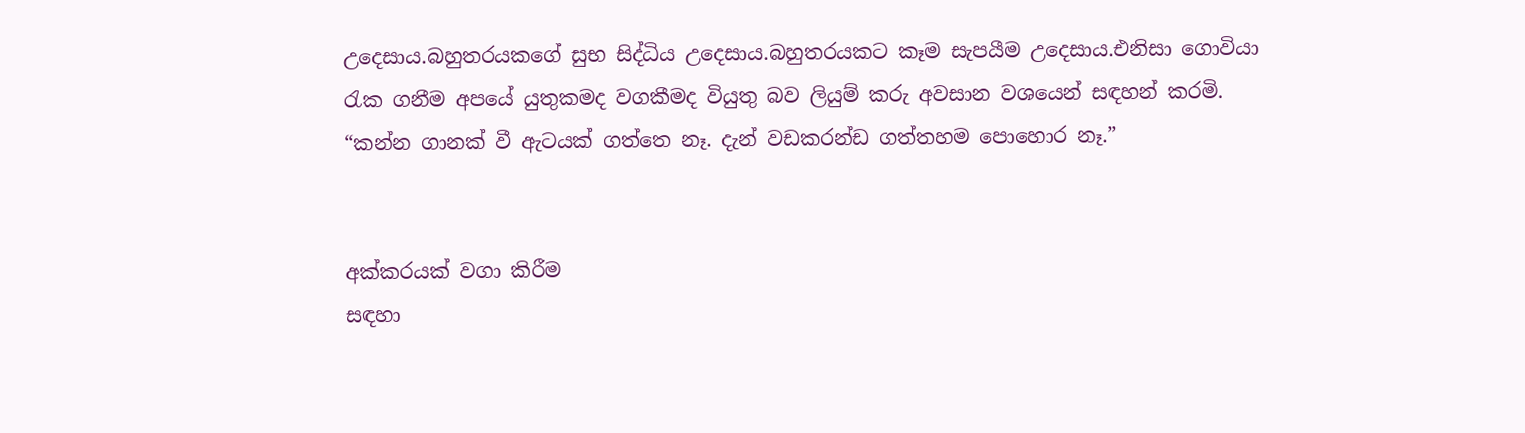උදෙසාය.බහුතරයකගේ සුභ සිද්ධිය උදෙසාය.බහුතරයකට කෑම සැපයීම උදෙසාය.එනිසා ගොවියා රැක ගනීම අපයේ යුතුකමද වගකීමද වියුතු බව ලියුම් කරු අවසාන වශයෙන් සඳහන් කරමි.
“කන්න ගානක් වී ඇටයක් ගත්තෙ නෑ. දැන් වඩකරන්ඩ ගත්තහම පොහොර නෑ.”


අක්කරයක් වගා කිරීම
සඳහා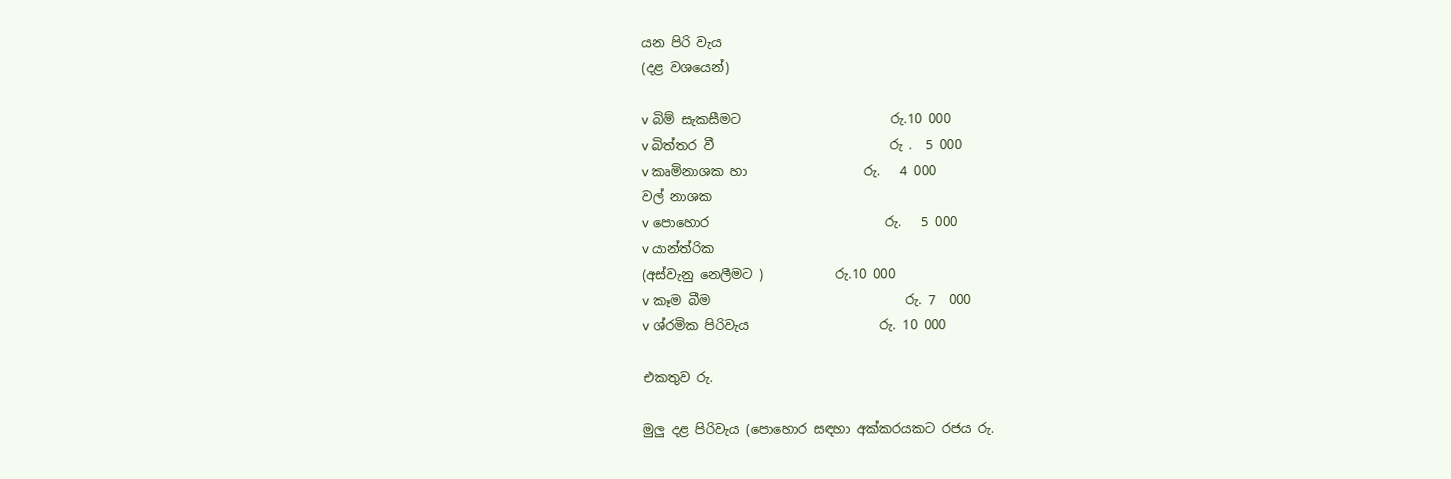යන පිරි වැය
(දළ වශයෙන්)

v බිම් සැකසීමට                       රු.10 000
v බිත්තර වී                           රු .  5 000
v කෘමිනාශක හා                  රු.   4 000
වල් නාශක
v පොහොර                           රු.   5 000
v යාන්ත්රික
(අස්වැනු නෙලීමට )           රු.10 000
v කෑම බීම                              රු. 7  000
v ශ්රමික පිරිවැය                    රු. 10 000

එකතුව රු.

මුලු දළ පිරිවැය (පොහොර සඳහා අක්කරයකට රජය රු.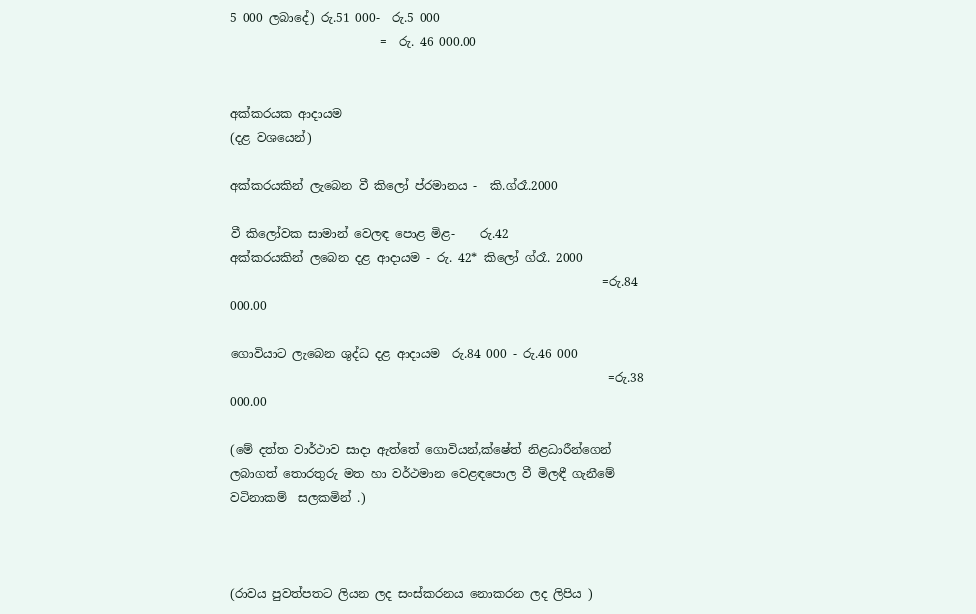5 000 ලබාදේ) රු.51 000-  රු.5 000
                         =  රු. 46 000.00


අක්කරයක ආදායම
(දළ වශයෙන්)

අක්කරයකින් ලැබෙන වී කිලෝ ප්රමානය -  කි.ග්රෑ.2000

වී කිලෝවක සාමාන් වෙලඳ පොළ මිළ-    රු.42
අක්කරයකින් ලබෙන දළ ආදායම - රු. 42* කිලෝ ග්රෑ. 2000
                                                              =රු.84 000.00

ගොවියාට ලැබෙන ශුද්ධ දළ ආදායම  රු.84 000 - රු.46 000
                                                               =රු.38 000.00

(මේ දත්ත වාර්ථාව සාදා ඇත්තේ ගොවියන්,ක්ෂේත් නිළධාරීන්ගෙන් ලබාගත් තොරතුරු මත හා වර්ථමාන වෙළඳපොල වී මිලඳී ගැනීමේ වටිනාකම්  සලකමින් .)



(රාවය පුවත්පතට ලියන ලද සංස්කරනය නොකරන ලද ලිපිය )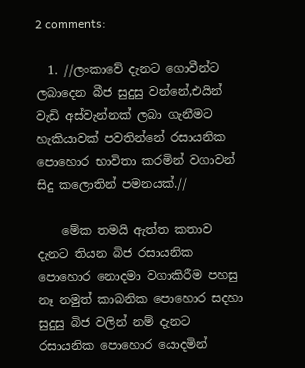2 comments:

  1. //ලංකාවේ දැනට ගොවීන්ට ලබාදෙන බීජ සුදුසු වන්නේ,එයින් වැඩි අස්වැන්නක් ලබා ගැනීමට හැකියාවක් පවතින්නේ රසායනික පොහොර භාවිතා කරමින් වගාවන් සිදු කලොතින් පමනයක්.//

    මේක තමයි ඇත්ත කතාව දැනට තියන බිජ රසායනික පොහොර නොදමා වගාකිරීම පහසු නෑ නමුත් කාබනික පොහොර සදහා සුදුසු බිජ වලින් නම් දැනට රසායනික පොහොර යොදමින්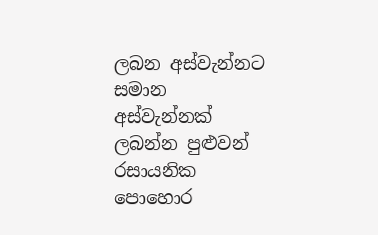ලබන අස්වැන්නට සමාන අස්වැන්නක් ලබන්න පුළුවන් රසායනික පොහොර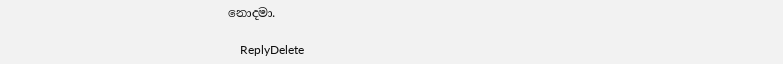නොදමා.

    ReplyDelete